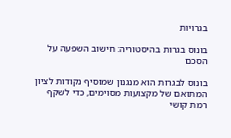בגרויות

בונוס בגרות בהיסטוריה: חישוב השפעה על הסכם

בונוס לבגרות הוא מנגנון שמוסיף נקודות לציון המתואם של מקצועות מסוימים, כדי לשקף רמת קושי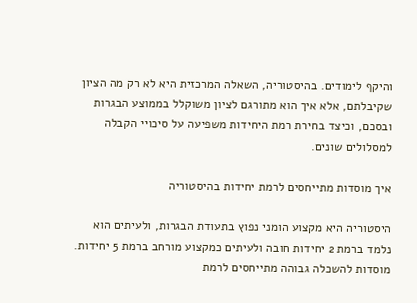והיקף לימודים. בהיסטוריה, השאלה המרכזית היא לא רק מה הציון שקיבלתם, אלא איך הוא מתורגם לציון משוקלל בממוצע הבגרות ובסכם, וכיצד בחירת רמת היחידות משפיעה על סיכויי הקבלה למסלולים שונים.

איך מוסדות מתייחסים לרמת יחידות בהיסטוריה

היסטוריה היא מקצוע הומני נפוץ בתעודת הבגרות, ולעיתים הוא נלמד ברמת 2 יחידות חובה ולעיתים כמקצוע מורחב ברמת 5 יחידות. מוסדות להשכלה גבוהה מתייחסים לרמת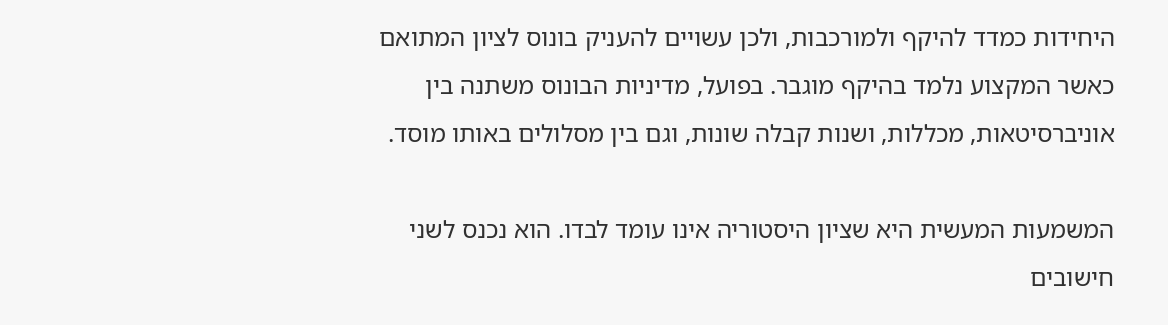היחידות כמדד להיקף ולמורכבות, ולכן עשויים להעניק בונוס לציון המתואם כאשר המקצוע נלמד בהיקף מוגבר. בפועל, מדיניות הבונוס משתנה בין אוניברסיטאות, מכללות, ושנות קבלה שונות, וגם בין מסלולים באותו מוסד.

המשמעות המעשית היא שציון היסטוריה אינו עומד לבדו. הוא נכנס לשני חישובים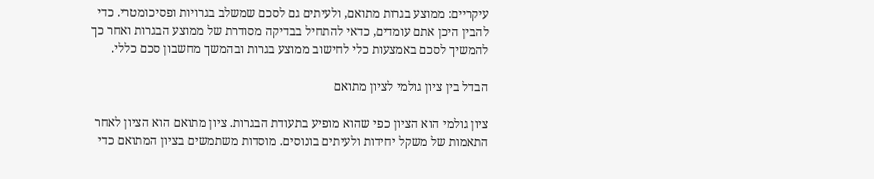עיקריים: ממוצע בגרות מתואם, ולעיתים גם לסכם שמשלב בגרויות ופסיכומטרי. כדי להבין היכן אתם עומדים, כדאי להתחיל בבדיקה מסודרת של ממוצע הבגרות ואחר כך להמשיך לסכם באמצעות כלי לחישוב ממוצע בגרות ובהמשך מחשבון סכם כללי.

הבדל בין ציון גולמי לציון מתואם

ציון גולמי הוא הציון כפי שהוא מופיע בתעודת הבגרות. ציון מתואם הוא הציון לאחר התאמות של משקל יחידות ולעיתים בונוסים. מוסדות משתמשים בציון המתואם כדי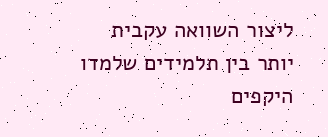ליצור השוואה עקבית יותר בין תלמידים שלמדו היקפים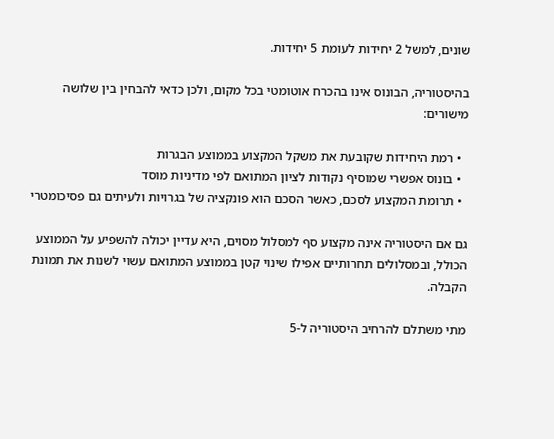שונים, למשל 2 יחידות לעומת 5 יחידות.

בהיסטוריה, הבונוס אינו בהכרח אוטומטי בכל מקום, ולכן כדאי להבחין בין שלושה מישורים:

  • רמת היחידות שקובעת את משקל המקצוע בממוצע הבגרות
  • בונוס אפשרי שמוסיף נקודות לציון המתואם לפי מדיניות מוסד
  • תרומת המקצוע לסכם, כאשר הסכם הוא פונקציה של בגרויות ולעיתים גם פסיכומטרי

גם אם היסטוריה אינה מקצוע סף למסלול מסוים, היא עדיין יכולה להשפיע על הממוצע הכולל, ובמסלולים תחרותיים אפילו שינוי קטן בממוצע המתואם עשוי לשנות את תמונת הקבלה.

מתי משתלם להרחיב היסטוריה ל-5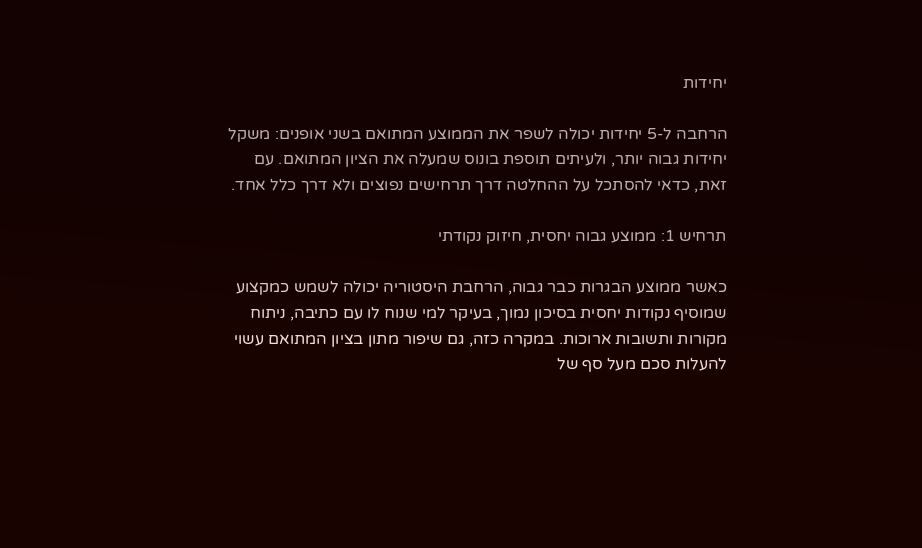יחידות

הרחבה ל-5 יחידות יכולה לשפר את הממוצע המתואם בשני אופנים: משקל יחידות גבוה יותר, ולעיתים תוספת בונוס שמעלה את הציון המתואם. עם זאת, כדאי להסתכל על ההחלטה דרך תרחישים נפוצים ולא דרך כלל אחד.

תרחיש 1: ממוצע גבוה יחסית, חיזוק נקודתי

כאשר ממוצע הבגרות כבר גבוה, הרחבת היסטוריה יכולה לשמש כמקצוע שמוסיף נקודות יחסית בסיכון נמוך, בעיקר למי שנוח לו עם כתיבה, ניתוח מקורות ותשובות ארוכות. במקרה כזה, גם שיפור מתון בציון המתואם עשוי להעלות סכם מעל סף של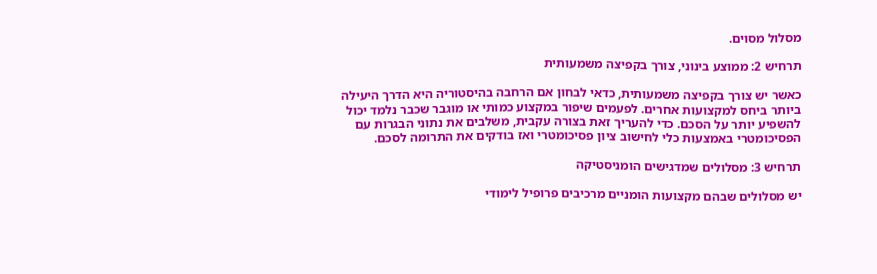מסלול מסוים.

תרחיש 2: ממוצע בינוני, צורך בקפיצה משמעותית

כאשר יש צורך בקפיצה משמעותית, כדאי לבחון אם הרחבה בהיסטוריה היא הדרך היעילה ביותר ביחס למקצועות אחרים. לפעמים שיפור במקצוע כמותי או מוגבר שכבר נלמד יכול להשפיע יותר על הסכם. כדי להעריך זאת בצורה עקבית, משלבים את נתוני הבגרות עם הפסיכומטרי באמצעות כלי לחישוב ציון פסיכומטרי ואז בודקים את התרומה לסכם.

תרחיש 3: מסלולים שמדגישים הומניסטיקה

יש מסלולים שבהם מקצועות הומניים מרכיבים פרופיל לימודי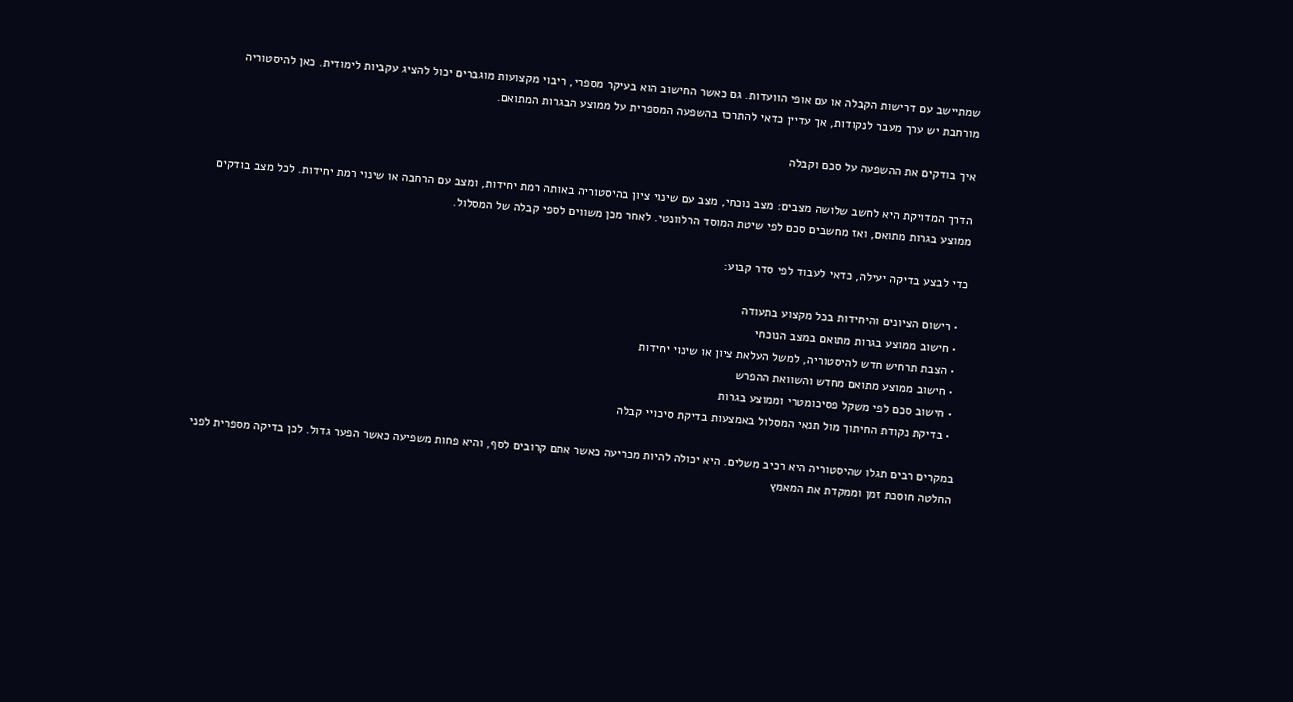שמתיישב עם דרישות הקבלה או עם אופי הוועדות. גם כאשר החישוב הוא בעיקר מספרי, ריבוי מקצועות מוגברים יכול להציג עקביות לימודית. כאן להיסטוריה מורחבת יש ערך מעבר לנקודות, אך עדיין כדאי להתרכז בהשפעה המספרית על ממוצע הבגרות המתואם.

איך בודקים את ההשפעה על סכם וקבלה

הדרך המדויקת היא לחשב שלושה מצבים: מצב נוכחי, מצב עם שינוי ציון בהיסטוריה באותה רמת יחידות, ומצב עם הרחבה או שינוי רמת יחידות. לכל מצב בודקים ממוצע בגרות מתואם, ואז מחשבים סכם לפי שיטת המוסד הרלוונטי. לאחר מכן משווים לספי קבלה של המסלול.

כדי לבצע בדיקה יעילה, כדאי לעבוד לפי סדר קבוע:

  • רישום הציונים והיחידות בכל מקצוע בתעודה
  • חישוב ממוצע בגרות מתואם במצב הנוכחי
  • הצבת תרחיש חדש להיסטוריה, למשל העלאת ציון או שינוי יחידות
  • חישוב ממוצע מתואם מחדש והשוואת ההפרש
  • חישוב סכם לפי משקל פסיכומטרי וממוצע בגרות
  • בדיקת נקודת החיתוך מול תנאי המסלול באמצעות בדיקת סיכויי קבלה

במקרים רבים תגלו שהיסטוריה היא רכיב משלים. היא יכולה להיות מכריעה כאשר אתם קרובים לסף, והיא פחות משפיעה כאשר הפער גדול. לכן בדיקה מספרית לפני החלטה חוסכת זמן וממקדת את המאמץ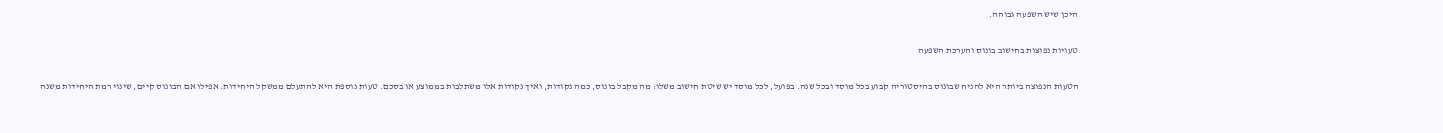היכן שיש השפעה גבוהה.

טעויות נפוצות בחישוב בונוס והערכת השפעה

הטעות הנפוצה ביותר היא להניח שבונוס בהיסטוריה קבוע בכל מוסד ובכל שנה. בפועל, לכל מוסד יש שיטת חישוב משלו: מה מקבל בונוס, כמה נקודות, ואיך נקודות אלו משתלבות בממוצע או בסכם. טעות נוספת היא להתעלם ממשקל היחידות. אפילו אם הבונוס קיים, שינוי רמת היחידות משנה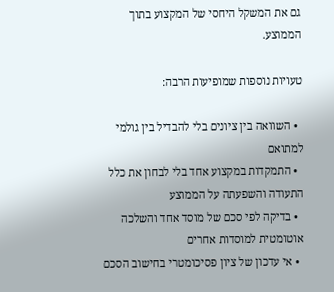גם את המשקל היחסי של המקצוע בתוך הממוצע.

טעויות נוספות שמופיעות הרבה:

  • השוואה בין ציונים בלי להבדיל בין גולמי למתואם
  • התמקדות במקצוע אחד בלי לבחון את כלל התעודה והשפעתה על הממוצע
  • בדיקה לפי סכם של מוסד אחד והשלכה אוטומטית למוסדות אחרים
  • אי עדכון של ציון פסיכומטרי בחישוב הסכם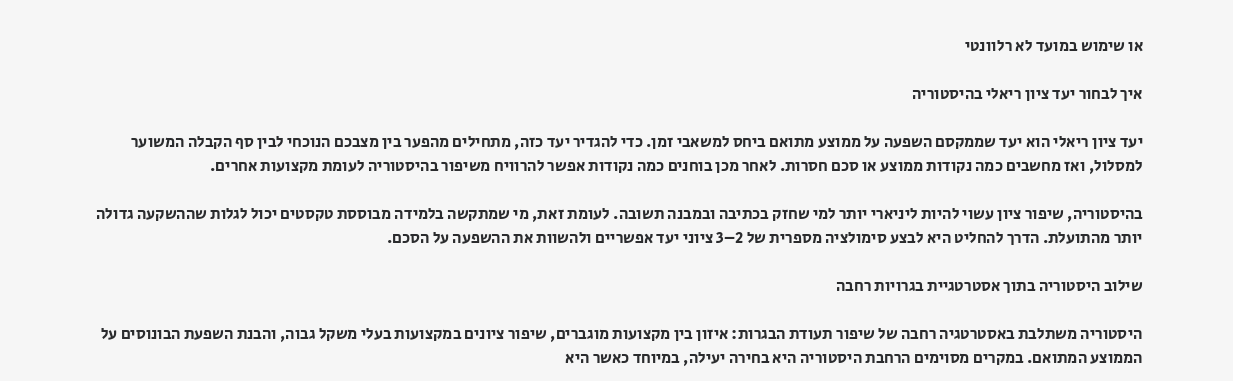או שימוש במועד לא רלוונטי

איך לבחור יעד ציון ריאלי בהיסטוריה

יעד ציון ריאלי הוא יעד שממקסם השפעה על ממוצע מתואם ביחס למשאבי זמן. כדי להגדיר יעד כזה, מתחילים מהפער בין מצבכם הנוכחי לבין סף הקבלה המשוער למסלול, ואז מחשבים כמה נקודות ממוצע או סכם חסרות. לאחר מכן בוחנים כמה נקודות אפשר להרוויח משיפור בהיסטוריה לעומת מקצועות אחרים.

בהיסטוריה, שיפור ציון עשוי להיות ליניארי יותר למי שחזק בכתיבה ובמבנה תשובה. לעומת זאת, מי שמתקשה בלמידה מבוססת טקסטים יכול לגלות שההשקעה גדולה יותר מהתועלת. הדרך להחליט היא לבצע סימולציה מספרית של 2–3 ציוני יעד אפשריים ולהשוות את ההשפעה על הסכם.

שילוב היסטוריה בתוך אסטרטגיית בגרויות רחבה

היסטוריה משתלבת באסטרטגיה רחבה של שיפור תעודת הבגרות: איזון בין מקצועות מוגברים, שיפור ציונים במקצועות בעלי משקל גבוה, והבנת השפעת הבונוסים על הממוצע המתואם. במקרים מסוימים הרחבת היסטוריה היא בחירה יעילה, במיוחד כאשר היא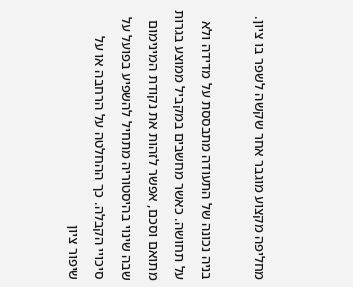מחליפה מקצוע מוגבר אחר שקשה לשפר בו ציון.

בניה נכונה של התעודה מתבססת על מדידה ולא על תחושה. כאשר מחשבים במקביל ממוצע בגרות מתואם וסכם, אפשר לזהות את נקודת המינימום שבה שינוי בהיסטוריה מתחיל להשפיע בפועל על סיכויי הקבלה. כך ההחלטה על הרחבה או על שיפור ציון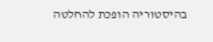בהיסטוריה הופכת להחלטה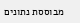מבוססת נתונים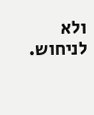ולא לניחוש.